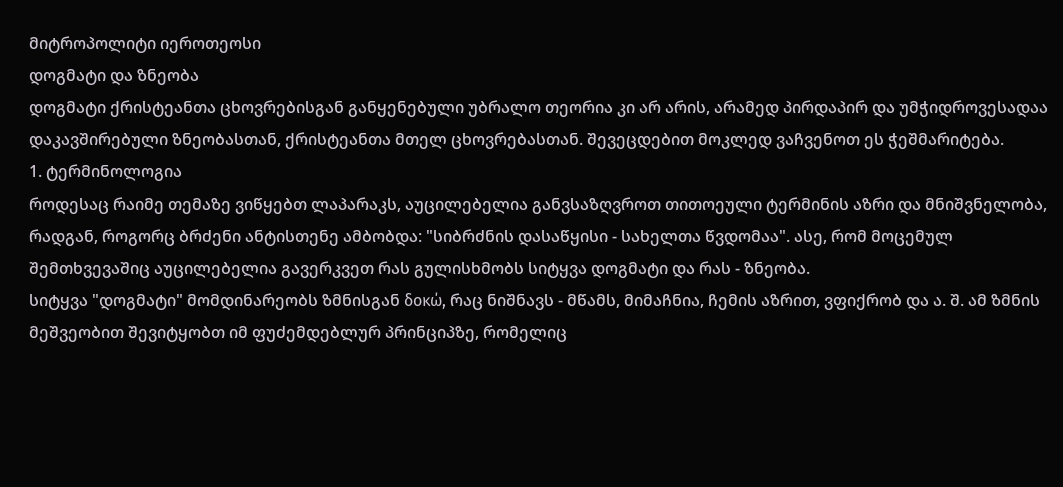მიტროპოლიტი იეროთეოსი
დოგმატი და ზნეობა
დოგმატი ქრისტეანთა ცხოვრებისგან განყენებული უბრალო თეორია კი არ არის, არამედ პირდაპირ და უმჭიდროვესადაა დაკავშირებული ზნეობასთან, ქრისტეანთა მთელ ცხოვრებასთან. შევეცდებით მოკლედ ვაჩვენოთ ეს ჭეშმარიტება.
1. ტერმინოლოგია
როდესაც რაიმე თემაზე ვიწყებთ ლაპარაკს, აუცილებელია განვსაზღვროთ თითოეული ტერმინის აზრი და მნიშვნელობა, რადგან, როგორც ბრძენი ანტისთენე ამბობდა: "სიბრძნის დასაწყისი - სახელთა წვდომაა". ასე, რომ მოცემულ შემთხვევაშიც აუცილებელია გავერკვეთ რას გულისხმობს სიტყვა დოგმატი და რას - ზნეობა.
სიტყვა "დოგმატი" მომდინარეობს ზმნისგან δοκώ, რაც ნიშნავს - მწამს, მიმაჩნია, ჩემის აზრით, ვფიქრობ და ა. შ. ამ ზმნის მეშვეობით შევიტყობთ იმ ფუძემდებლურ პრინციპზე, რომელიც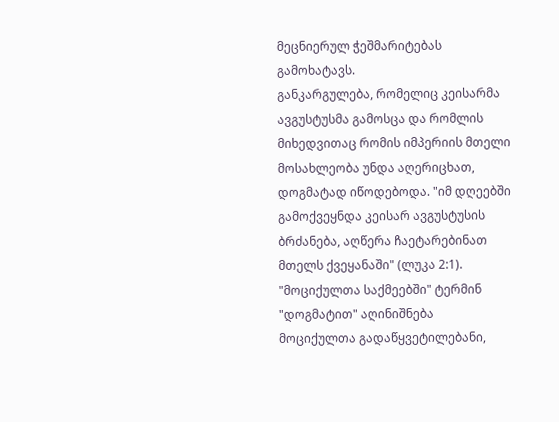მეცნიერულ ჭეშმარიტებას გამოხატავს.
განკარგულება, რომელიც კეისარმა ავგუსტუსმა გამოსცა და რომლის მიხედვითაც რომის იმპერიის მთელი მოსახლეობა უნდა აღერიცხათ, დოგმატად იწოდებოდა. "იმ დღეებში გამოქვეყნდა კეისარ ავგუსტუსის ბრძანება, აღწერა ჩაეტარებინათ მთელს ქვეყანაში" (ლუკა 2:1).
"მოციქულთა საქმეებში" ტერმინ "დოგმატით" აღინიშნება მოციქულთა გადაწყვეტილებანი,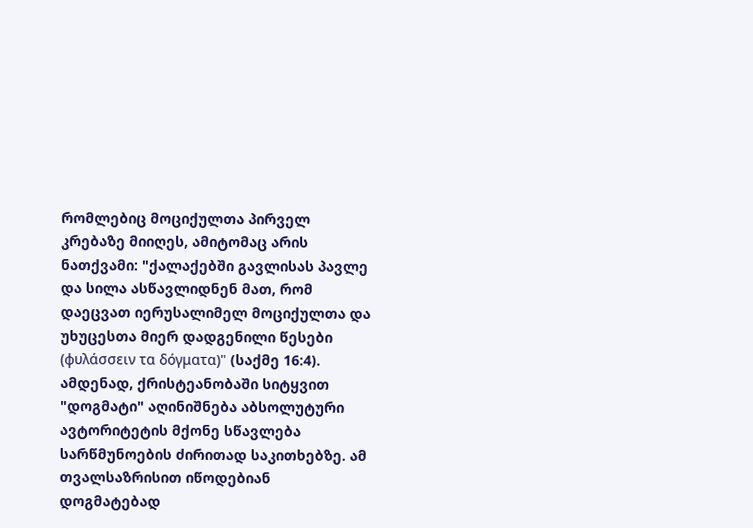რომლებიც მოციქულთა პირველ კრებაზე მიიღეს, ამიტომაც არის ნათქვამი: "ქალაქებში გავლისას პავლე და სილა ასწავლიდნენ მათ, რომ დაეცვათ იერუსალიმელ მოციქულთა და უხუცესთა მიერ დადგენილი წესები (φυλάσσειν τα δόγματα)" (საქმე 16:4).
ამდენად, ქრისტეანობაში სიტყვით "დოგმატი" აღინიშნება აბსოლუტური ავტორიტეტის მქონე სწავლება სარწმუნოების ძირითად საკითხებზე. ამ თვალსაზრისით იწოდებიან დოგმატებად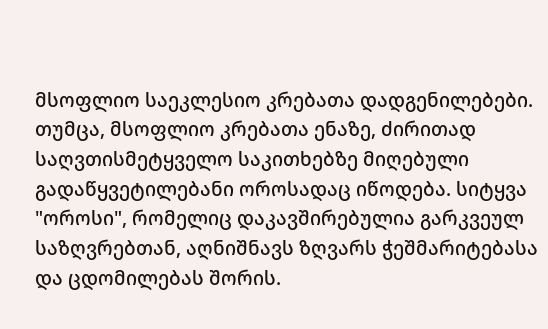მსოფლიო საეკლესიო კრებათა დადგენილებები. თუმცა, მსოფლიო კრებათა ენაზე, ძირითად საღვთისმეტყველო საკითხებზე მიღებული გადაწყვეტილებანი ოროსადაც იწოდება. სიტყვა "ოროსი", რომელიც დაკავშირებულია გარკვეულ საზღვრებთან, აღნიშნავს ზღვარს ჭეშმარიტებასა და ცდომილებას შორის.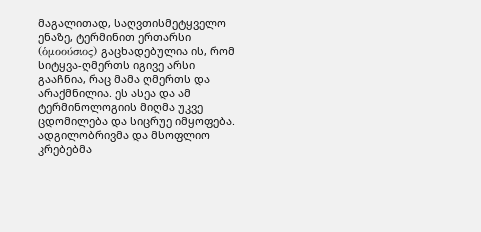მაგალითად, საღვთისმეტყველო ენაზე, ტერმინით ერთარსი (ὁμοούσιος) გაცხადებულია ის, რომ სიტყვა-ღმერთს იგივე არსი გააჩნია, რაც მამა ღმერთს და არაქმნილია. ეს ასეა და ამ ტერმინოლოგიის მიღმა უკვე ცდომილება და სიცრუე იმყოფება.
ადგილობრივმა და მსოფლიო კრებებმა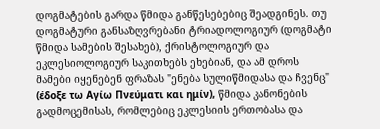დოგმატების გარდა წმიდა განწესებებიც შეადგინეს. თუ დოგმატური განსაზღვრებანი ტრიადოლოგიურ (დოგმატი წმიდა სამების შესახებ), ქრისტოლოგიურ და ეკლესიოლოგიურ საკითხებს ეხებიან, და ამ დროს მამები იყენებენ ფრაზას "ენება სულიწმიდასა და ჩვენც" (έδοξε τω Αγίω Πνεύματι και ημίν), წმიდა კანონების გადმოცემისას, რომლებიც ეკლესიის ერთობასა და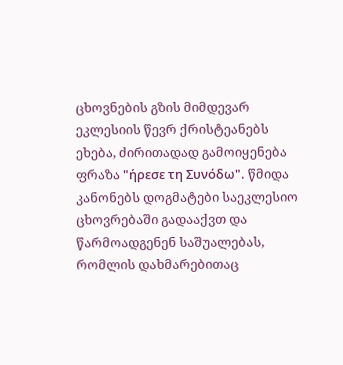ცხოვნების გზის მიმდევარ ეკლესიის წევრ ქრისტეანებს ეხება, ძირითადად გამოიყენება ფრაზა "ήρεσε τη Συνόδω". წმიდა კანონებს დოგმატები საეკლესიო ცხოვრებაში გადააქვთ და წარმოადგენენ საშუალებას, რომლის დახმარებითაც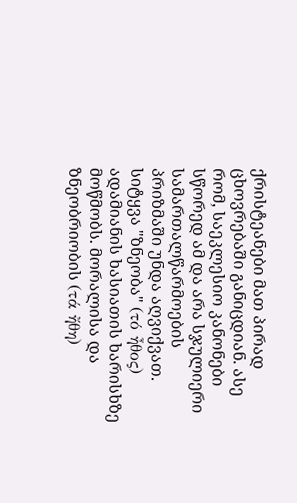ქრისტეანები მათ პირად ცხოვრებაში განიცდიან. ასე რომ, საეკლესიო კანონები სწორედ ამ და არა სჯულიერი სამართალწარმოების პრიზმაში უნდა აღვიქვათ.
სიტყვა "ზნეობა" (τό ἦθος) ადამიანის ხასიათის ხარისხზე მოწმობს. მორალისა და ზნეობრიობის (τά ἤθη)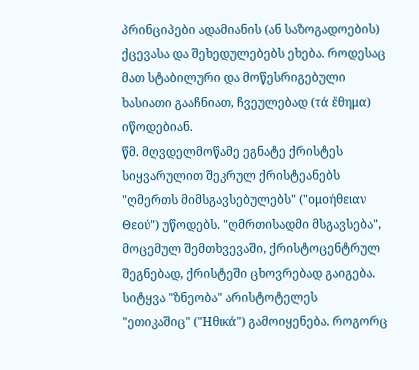პრინციპები ადამიანის (ან საზოგადოების) ქცევასა და შეხედულებებს ეხება. როდესაც მათ სტაბილური და მოწესრიგებული ხასიათი გააჩნიათ, ჩვეულებად (τά ἔθημα) იწოდებიან.
წმ. მღვდელმოწამე ეგნატე ქრისტეს სიყვარულით შეკრულ ქრისტეანებს "ღმერთს მიმსგავსებულებს" ("ομοήθειαν Θεού") უწოდებს. "ღმრთისადმი მსგავსება", მოცემულ შემთხვევაში, ქრისტოცენტრულ შეგნებად, ქრისტეში ცხოვრებად გაიგება.
სიტყვა "ზნეობა" არისტოტელეს "ეთიკაშიც" ("Ηθικά") გამოიყენება. როგორც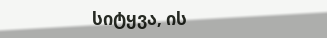სიტყვა, ის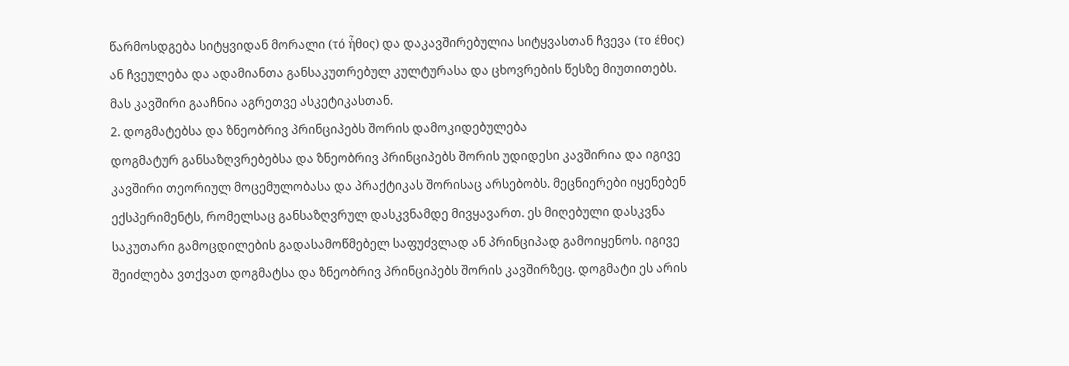წარმოსდგება სიტყვიდან მორალი (τό ἦθος) და დაკავშირებულია სიტყვასთან ჩვევა (το έθος) ან ჩვეულება და ადამიანთა განსაკუთრებულ კულტურასა და ცხოვრების წესზე მიუთითებს. მას კავშირი გააჩნია აგრეთვე ასკეტიკასთან.
2. დოგმატებსა და ზნეობრივ პრინციპებს შორის დამოკიდებულება
დოგმატურ განსაზღვრებებსა და ზნეობრივ პრინციპებს შორის უდიდესი კავშირია და იგივე კავშირი თეორიულ მოცემულობასა და პრაქტიკას შორისაც არსებობს. მეცნიერები იყენებენ ექსპერიმენტს, რომელსაც განსაზღვრულ დასკვნამდე მივყავართ. ეს მიღებული დასკვნა საკუთარი გამოცდილების გადასამოწმებელ საფუძვლად ან პრინციპად გამოიყენოს. იგივე შეიძლება ვთქვათ დოგმატსა და ზნეობრივ პრინციპებს შორის კავშირზეც. დოგმატი ეს არის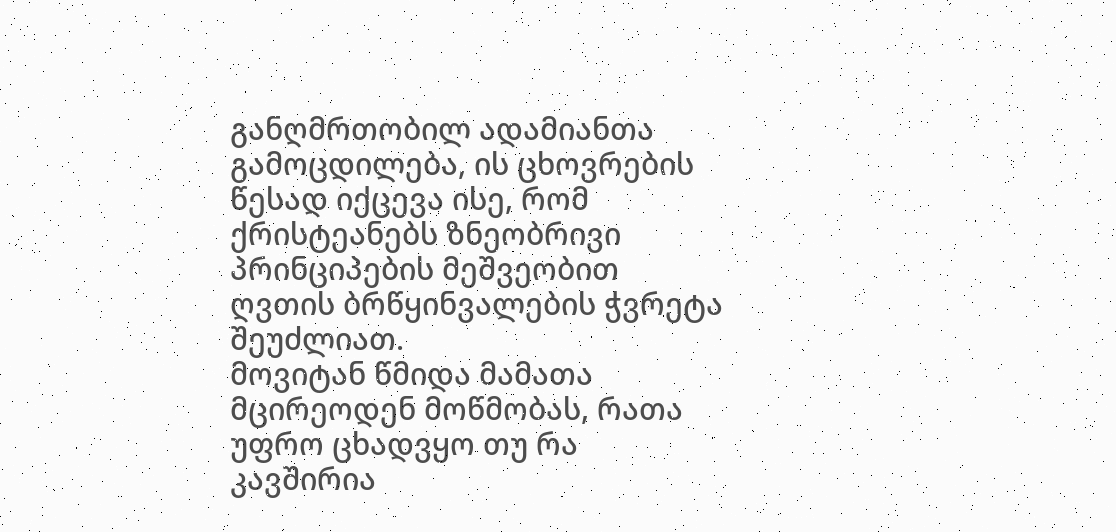განღმრთობილ ადამიანთა გამოცდილება, ის ცხოვრების წესად იქცევა ისე, რომ ქრისტეანებს ზნეობრივი პრინციპების მეშვეობით ღვთის ბრწყინვალების ჭვრეტა შეუძლიათ.
მოვიტან წმიდა მამათა მცირეოდენ მოწმობას, რათა უფრო ცხადვყო თუ რა კავშირია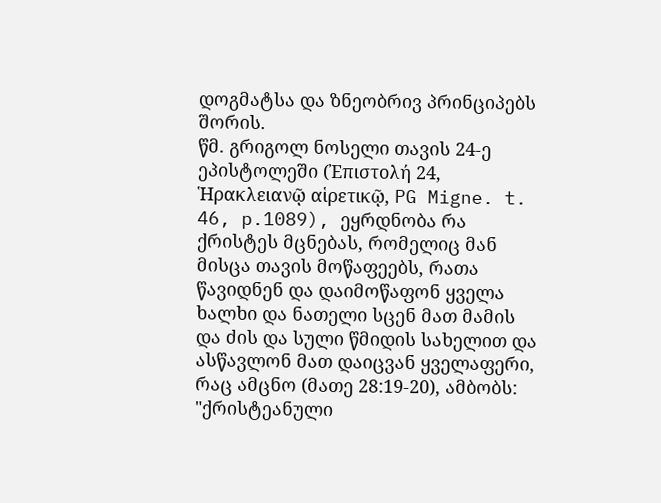დოგმატსა და ზნეობრივ პრინციპებს შორის.
წმ. გრიგოლ ნოსელი თავის 24-ე ეპისტოლეში (Ἐπιστολή 24, Ἡρακλειανῷ αἱρετικῷ, PG Migne. t. 46, p.1089), ეყრდნობა რა ქრისტეს მცნებას, რომელიც მან მისცა თავის მოწაფეებს, რათა წავიდნენ და დაიმოწაფონ ყველა ხალხი და ნათელი სცენ მათ მამის და ძის და სული წმიდის სახელით და ასწავლონ მათ დაიცვან ყველაფერი, რაც ამცნო (მათე 28:19-20), ამბობს: "ქრისტეანული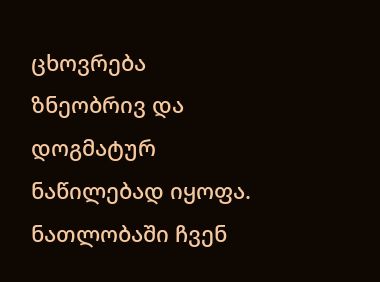ცხოვრება ზნეობრივ და დოგმატურ ნაწილებად იყოფა. ნათლობაში ჩვენ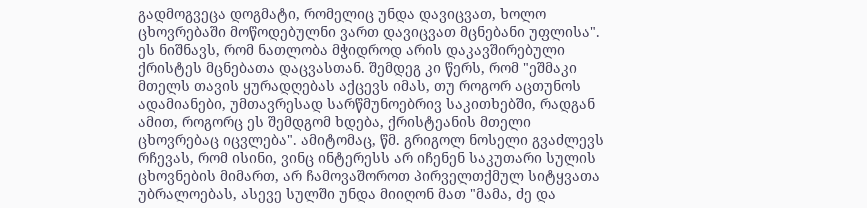გადმოგვეცა დოგმატი, რომელიც უნდა დავიცვათ, ხოლო ცხოვრებაში მოწოდებულნი ვართ დავიცვათ მცნებანი უფლისა". ეს ნიშნავს, რომ ნათლობა მჭიდროდ არის დაკავშირებული ქრისტეს მცნებათა დაცვასთან. შემდეგ კი წერს, რომ "ეშმაკი მთელს თავის ყურადღებას აქცევს იმას, თუ როგორ აცთუნოს ადამიანები, უმთავრესად სარწმუნოებრივ საკითხებში, რადგან ამით, როგორც ეს შემდგომ ხდება, ქრისტეანის მთელი ცხოვრებაც იცვლება". ამიტომაც, წმ. გრიგოლ ნოსელი გვაძლევს რჩევას, რომ ისინი, ვინც ინტერესს არ იჩენენ საკუთარი სულის ცხოვნების მიმართ, არ ჩამოვაშოროთ პირველთქმულ სიტყვათა უბრალოებას, ასევე სულში უნდა მიიღონ მათ "მამა, ძე და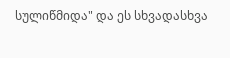სულიწმიდა" და ეს სხვადასხვა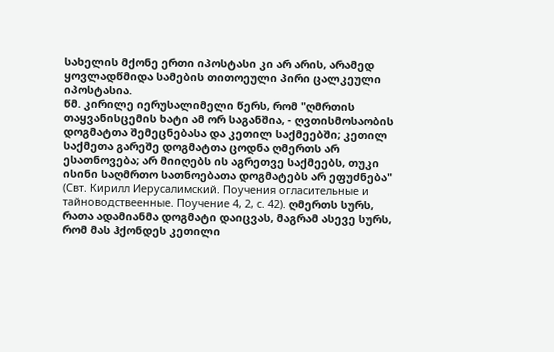სახელის მქონე ერთი იპოსტასი კი არ არის, არამედ ყოვლადწმიდა სამების თითოეული პირი ცალკეული იპოსტასია.
წმ. კირილე იერუსალიმელი წერს, რომ "ღმრთის თაყვანისცემის ხატი ამ ორ საგანშია, - ღვთისმოსაობის დოგმატთა შემეცნებასა და კეთილ საქმეებში; კეთილ საქმეთა გარეშე დოგმატთა ცოდნა ღმერთს არ ესათნოვება; არ მიიღებს ის აგრეთვე საქმეებს, თუკი ისინი საღმრთო სათნოებათა დოგმატებს არ ეფუძნება" (Свт. Кирилл Иерусалимский. Поучения огласительные и тайноводствеенные. Поучение 4, 2, с. 42). ღმერთს სურს, რათა ადამიანმა დოგმატი დაიცვას, მაგრამ ასევე სურს, რომ მას ჰქონდეს კეთილი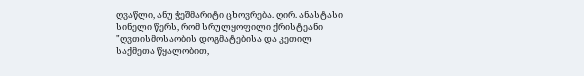ღვაწლი, ანუ ჭეშმარიტი ცხოვრება. ღირ. ანასტასი სინელი წერს, რომ სრულყოფილი ქრისტეანი "ღვთისმოსაობის დოგმატებისა და კეთილ საქმეთა წყალობით,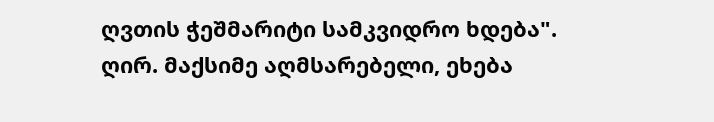ღვთის ჭეშმარიტი სამკვიდრო ხდება".
ღირ. მაქსიმე აღმსარებელი, ეხება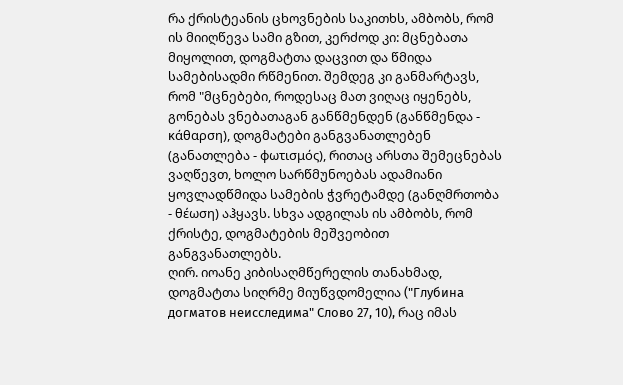რა ქრისტეანის ცხოვნების საკითხს, ამბობს, რომ ის მიიღწევა სამი გზით, კერძოდ კი: მცნებათა მიყოლით, დოგმატთა დაცვით და წმიდა სამებისადმი რწმენით. შემდეგ კი განმარტავს, რომ "მცნებები, როდესაც მათ ვიღაც იყენებს, გონებას ვნებათაგან განწმენდენ (განწმენდა - κάθαρση), დოგმატები განგვანათლებენ (განათლება - φωτισμός), რითაც არსთა შემეცნებას ვაღწევთ, ხოლო სარწმუნოებას ადამიანი ყოვლადწმიდა სამების ჭვრეტამდე (განღმრთობა - θέωση) აჰყავს. სხვა ადგილას ის ამბობს, რომ ქრისტე, დოგმატების მეშვეობით განგვანათლებს.
ღირ. იოანე კიბისაღმწერელის თანახმად, დოგმატთა სიღრმე მიუწვდომელია ("Глубина догматов неисследима" Слово 27, 10), რაც იმას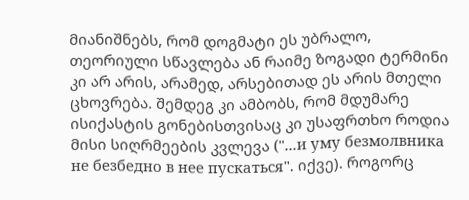მიანიშნებს, რომ დოგმატი ეს უბრალო, თეორიული სწავლება ან რაიმე ზოგადი ტერმინი კი არ არის, არამედ, არსებითად ეს არის მთელი ცხოვრება. შემდეგ კი ამბობს, რომ მდუმარე ისიქასტის გონებისთვისაც კი უსაფრთხო როდია მისი სიღრმეების კვლევა ("...и уму безмолвника не безбедно в нее пускаться". იქვე). როგორც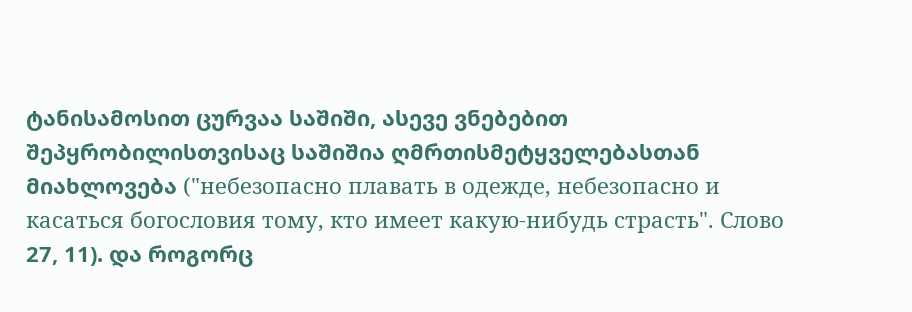ტანისამოსით ცურვაა საშიში, ასევე ვნებებით შეპყრობილისთვისაც საშიშია ღმრთისმეტყველებასთან მიახლოვება ("небезопасно плавать в одежде, небезопасно и касаться богословия тому, кто имеет какую-нибудь страсть". Слово 27, 11). და როგორც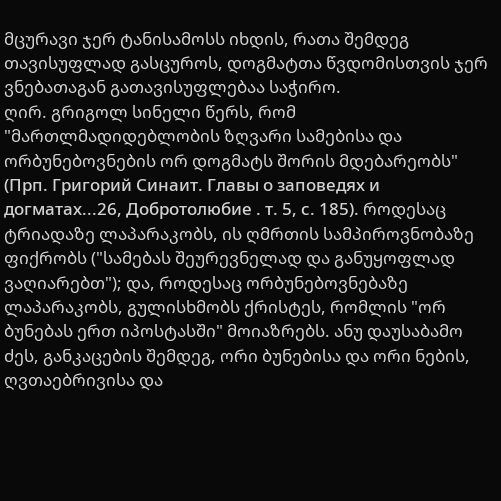მცურავი ჯერ ტანისამოსს იხდის, რათა შემდეგ თავისუფლად გასცუროს, დოგმატთა წვდომისთვის ჯერ ვნებათაგან გათავისუფლებაა საჭირო.
ღირ. გრიგოლ სინელი წერს, რომ "მართლმადიდებლობის ზღვარი სამებისა და ორბუნებოვნების ორ დოგმატს შორის მდებარეობს" (Прп. Григорий Синаит. Главы о заповедях и догматах...26, Добротолюбие . т. 5, с. 185). როდესაც ტრიადაზე ლაპარაკობს, ის ღმრთის სამპიროვნობაზე ფიქრობს ("სამებას შეურევნელად და განუყოფლად ვაღიარებთ"); და, როდესაც ორბუნებოვნებაზე ლაპარაკობს, გულისხმობს ქრისტეს, რომლის "ორ ბუნებას ერთ იპოსტასში" მოიაზრებს. ანუ დაუსაბამო ძეს, განკაცების შემდეგ, ორი ბუნებისა და ორი ნების, ღვთაებრივისა და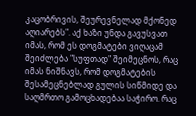კაცობრივის, შეურევნელად მქონედ აღიარებს". აქ ხაზი უნდა გავუსვათ იმას, რომ ეს დოგმატები ვიღაცამ შეიძლება "სუფთად" შეიმეცნოს, რაც იმას ნიშნავს, რომ დოგმატების შესამეცნებლად გულის სიწმიდე და საღმრთო გამოცხადებაა საჭირო. რაც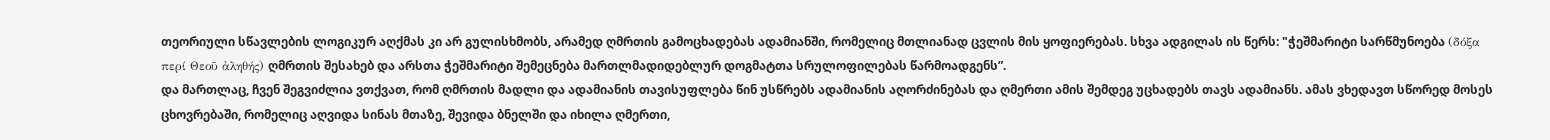თეორიული სწავლების ლოგიკურ აღქმას კი არ გულისხმობს, არამედ ღმრთის გამოცხადებას ადამიანში, რომელიც მთლიანად ცვლის მის ყოფიერებას. სხვა ადგილას ის წერს: "ჭეშმარიტი სარწმუნოება (δόξα περί Θεοῦ ἀληθής) ღმრთის შესახებ და არსთა ჭეშმარიტი შემეცნება მართლმადიდებლურ დოგმატთა სრულოფილებას წარმოადგენს”.
და მართლაც, ჩვენ შეგვიძლია ვთქვათ, რომ ღმრთის მადლი და ადამიანის თავისუფლება წინ უსწრებს ადამიანის აღორძინებას და ღმერთი ამის შემდეგ უცხადებს თავს ადამიანს. ამას ვხედავთ სწორედ მოსეს ცხოვრებაში, რომელიც აღვიდა სინას მთაზე, შევიდა ბნელში და იხილა ღმერთი,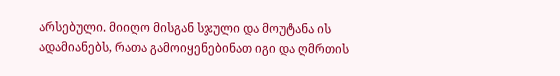არსებული. მიიღო მისგან სჯული და მოუტანა ის ადამიანებს, რათა გამოიყენებინათ იგი და ღმრთის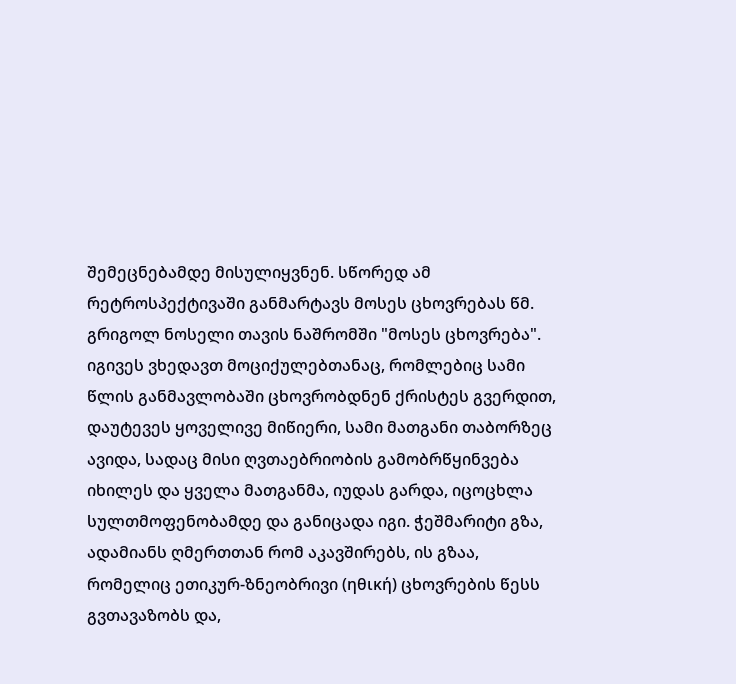შემეცნებამდე მისულიყვნენ. სწორედ ამ რეტროსპექტივაში განმარტავს მოსეს ცხოვრებას წმ. გრიგოლ ნოსელი თავის ნაშრომში "მოსეს ცხოვრება". იგივეს ვხედავთ მოციქულებთანაც, რომლებიც სამი წლის განმავლობაში ცხოვრობდნენ ქრისტეს გვერდით, დაუტევეს ყოველივე მიწიერი, სამი მათგანი თაბორზეც ავიდა, სადაც მისი ღვთაებრიობის გამობრწყინვება იხილეს და ყველა მათგანმა, იუდას გარდა, იცოცხლა სულთმოფენობამდე და განიცადა იგი. ჭეშმარიტი გზა, ადამიანს ღმერთთან რომ აკავშირებს, ის გზაა, რომელიც ეთიკურ-ზნეობრივი (ηθική) ცხოვრების წესს გვთავაზობს და,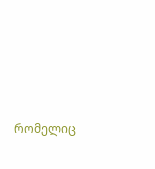რომელიც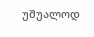უშუალოდ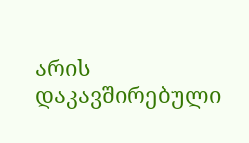არის დაკავშირებული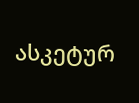ასკეტურ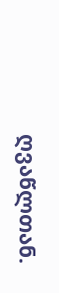ღვაწლთან.